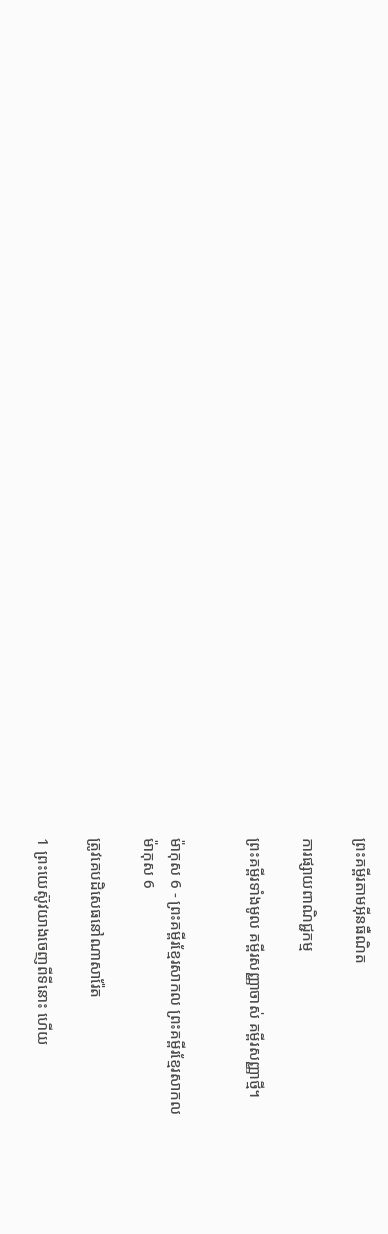ព្រះគម្ពីរតាមអ៊ីនធឺណិត

ការផ្សាយពាណិជ្ជកម្ម

ព្រះគម្ពីរទាំងមូល គម្ពីរសញ្ញាចាស់ គម្ពីរសញ្ញាថ្មី។


ម៉ាកុស 6 - ព្រះគម្ពីរខ្មែរសាកល ព្រះគម្ពីរខ្មែរសាកល
ម៉ាកុស 6

ត្រូវគេបដិសេធនៅណាសារ៉ែត

1 ព្រះយេស៊ូវយាងចេញពីទីនោះ ហើយ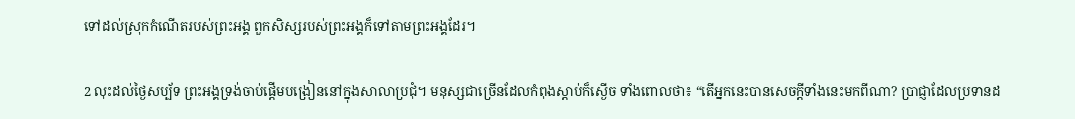ទៅដល់ស្រុកកំណើតរបស់ព្រះអង្គ ពួកសិស្សរបស់ព្រះអង្គក៏ទៅតាមព្រះអង្គដែរ។

2 លុះដល់ថ្ងៃសប្ប័ទ ព្រះអង្គទ្រង់ចាប់ផ្ដើមបង្រៀននៅក្នុងសាលាប្រជុំ។ មនុស្សជាច្រើនដែលកំពុងស្ដាប់ក៏ស្ងើច ទាំងពោលថា៖ “តើអ្នកនេះបានសេចក្ដីទាំងនេះមកពីណា? ប្រាជ្ញាដែលប្រទានដ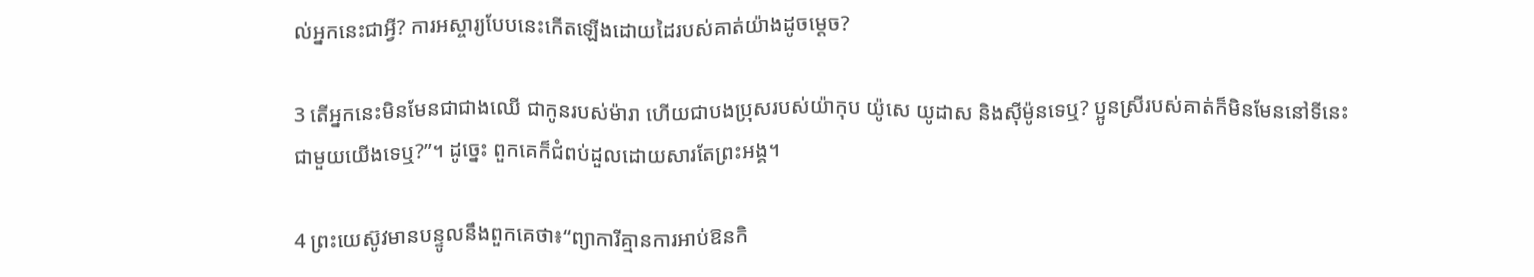ល់អ្នកនេះជាអ្វី? ការអស្ចារ្យបែបនេះកើតឡើងដោយដៃរបស់គាត់យ៉ាងដូចម្ដេច?

3 តើអ្នកនេះមិនមែនជាជាងឈើ ជាកូនរបស់ម៉ារា ហើយជាបងប្រុសរបស់យ៉ាកុប យ៉ូសេ យូដាស និងស៊ីម៉ូនទេឬ? ប្អូនស្រីរបស់គាត់ក៏មិនមែននៅទីនេះជាមួយយើងទេឬ?”។ ដូច្នេះ ពួកគេក៏ជំពប់ដួលដោយសារតែព្រះអង្គ។

4 ព្រះយេស៊ូវមានបន្ទូលនឹងពួកគេថា៖“ព្យាការីគ្មានការអាប់ឱនកិ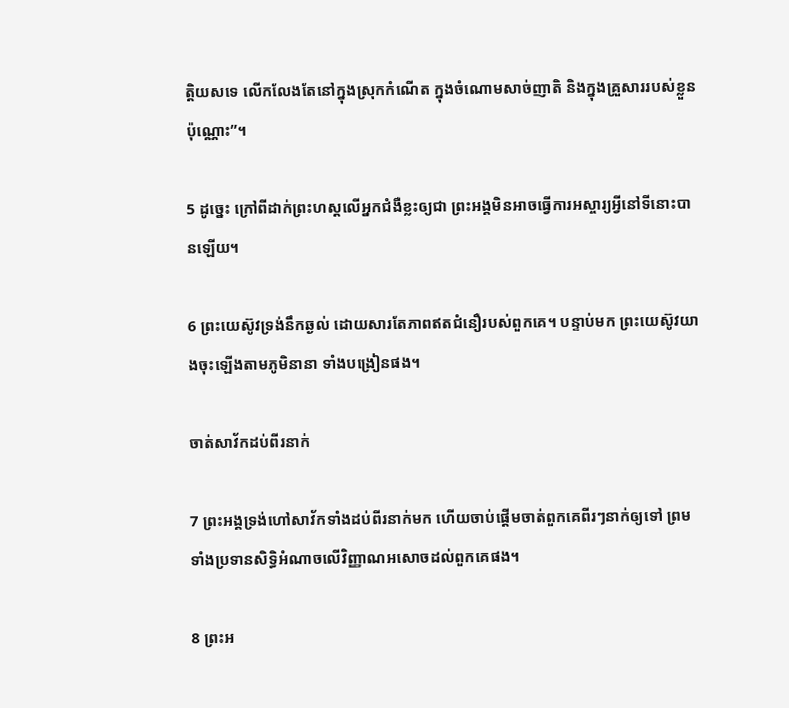ត្តិយសទេ លើកលែងតែនៅក្នុងស្រុកកំណើត ក្នុងចំណោមសាច់ញាតិ និងក្នុងគ្រួសាររបស់ខ្លួនប៉ុណ្ណោះ”។

5 ដូច្នេះ ក្រៅពីដាក់ព្រះហស្តលើអ្នកជំងឺខ្លះឲ្យជា ព្រះអង្គមិនអាចធ្វើការអស្ចារ្យអ្វីនៅទីនោះបានឡើយ។

6 ព្រះយេស៊ូវទ្រង់នឹកឆ្ងល់ ដោយសារតែភាពឥតជំនឿរបស់ពួកគេ។ បន្ទាប់មក ព្រះយេស៊ូវយាងចុះឡើងតាមភូមិនានា ទាំងបង្រៀនផង។

ចាត់សាវ័កដប់ពីរនាក់

7 ព្រះអង្គទ្រង់ហៅសាវ័កទាំងដប់ពីរនាក់មក ហើយចាប់ផ្ដើមចាត់ពួកគេពីរៗនាក់ឲ្យទៅ ព្រមទាំងប្រទានសិទ្ធិអំណាចលើវិញ្ញាណអសោចដល់ពួកគេផង។

8 ព្រះអ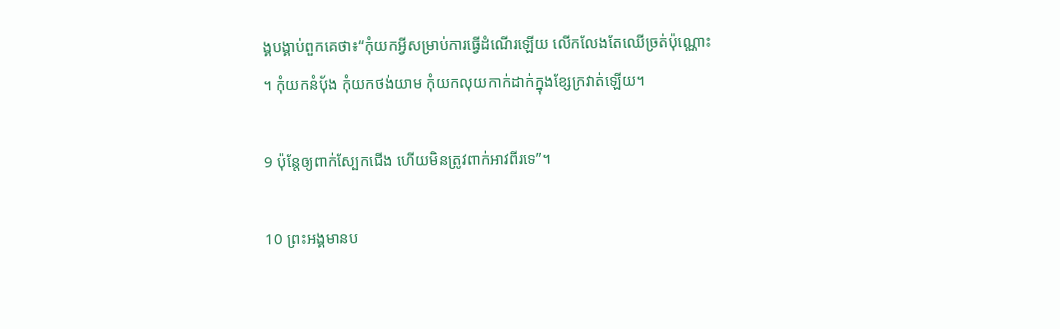ង្គបង្គាប់ពួកគេថា៖“កុំយកអ្វីសម្រាប់ការធ្វើដំណើរឡើយ លើកលែងតែឈើច្រត់ប៉ុណ្ណោះ។ កុំយកនំប៉័ង កុំយកថង់យាម កុំយកលុយកាក់ដាក់ក្នុងខ្សែក្រវាត់ឡើយ។

9 ប៉ុន្តែឲ្យពាក់ស្បែកជើង ហើយមិនត្រូវពាក់អាវពីរទេ”។

10 ព្រះអង្គមានប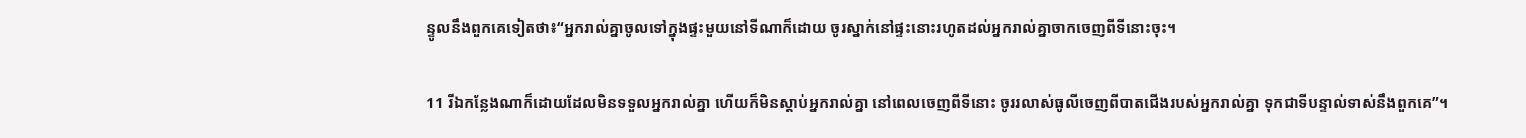ន្ទូលនឹងពួកគេទៀតថា៖“អ្នករាល់គ្នាចូលទៅក្នុងផ្ទះមួយនៅទីណាក៏ដោយ ចូរស្នាក់នៅផ្ទះនោះរហូតដល់អ្នករាល់គ្នាចាកចេញពីទីនោះចុះ។

11 រីឯកន្លែងណាក៏ដោយដែលមិនទទួលអ្នករាល់គ្នា ហើយក៏មិនស្ដាប់អ្នករាល់គ្នា នៅពេលចេញពីទីនោះ ចូររលាស់ធូលីចេញពីបាតជើងរបស់អ្នករាល់គ្នា ទុកជាទីបន្ទាល់ទាស់នឹងពួកគេ”។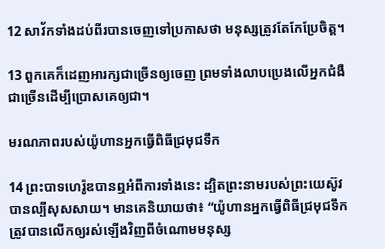12 សាវ័កទាំងដប់ពីរបានចេញទៅប្រកាសថា មនុស្សត្រូវតែកែប្រែចិត្ត។

13 ពួកគេក៏ដេញអារក្សជាច្រើនឲ្យចេញ ព្រមទាំងលាបប្រេងលើអ្នកជំងឺជាច្រើនដើម្បីប្រោសគេឲ្យជា។

មរណភាពរបស់យ៉ូហានអ្នកធ្វើពិធីជ្រមុជទឹក

14 ព្រះបាទហេរ៉ូឌបានឮអំពីការទាំងនេះ ដ្បិតព្រះនាមរបស់ព្រះយេស៊ូវបានល្បីសុសសាយ។ មានគេនិយាយថា៖ “យ៉ូហានអ្នកធ្វើពិធីជ្រមុជទឹក ត្រូវបានលើកឲ្យរស់ឡើងវិញពីចំណោមមនុស្ស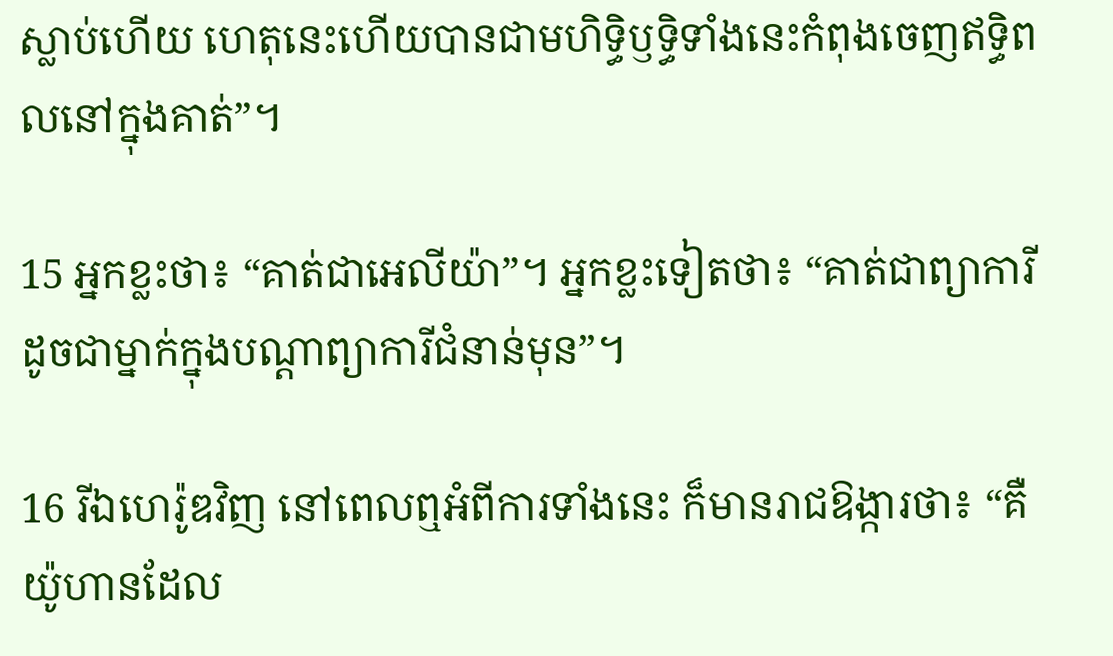ស្លាប់ហើយ ហេតុនេះហើយបានជាមហិទ្ធិឫទ្ធិទាំងនេះកំពុងចេញឥទ្ធិពលនៅក្នុងគាត់”។

15 អ្នកខ្លះថា៖ “គាត់ជាអេលីយ៉ា”។ អ្នកខ្លះទៀតថា៖ “គាត់ជាព្យាការី ដូចជាម្នាក់ក្នុងបណ្ដាព្យាការីជំនាន់មុន”។

16 រីឯហេរ៉ូឌវិញ នៅពេលឮអំពីការទាំងនេះ ក៏មានរាជឱង្ការថា៖ “គឺយ៉ូហានដែល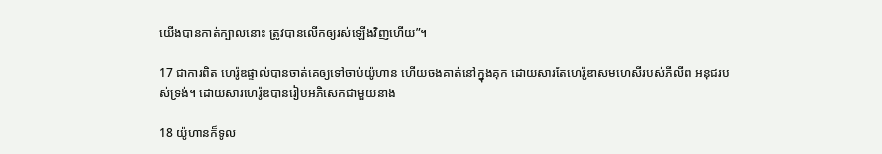យើងបានកាត់ក្បាលនោះ ត្រូវបានលើកឲ្យរស់ឡើងវិញហើយ”។

17 ជាការពិត ហេរ៉ូឌផ្ទាល់បានចាត់គេឲ្យទៅចាប់យ៉ូហាន ហើយចងគាត់នៅក្នុងគុក ដោយសារតែហេរ៉ូឌាសមហេសីរបស់ភីលីព អនុជរបស់ទ្រង់។ ដោយសារហេរ៉ូឌបានរៀបអភិសេកជាមួយនាង

18 យ៉ូហានក៏ទូល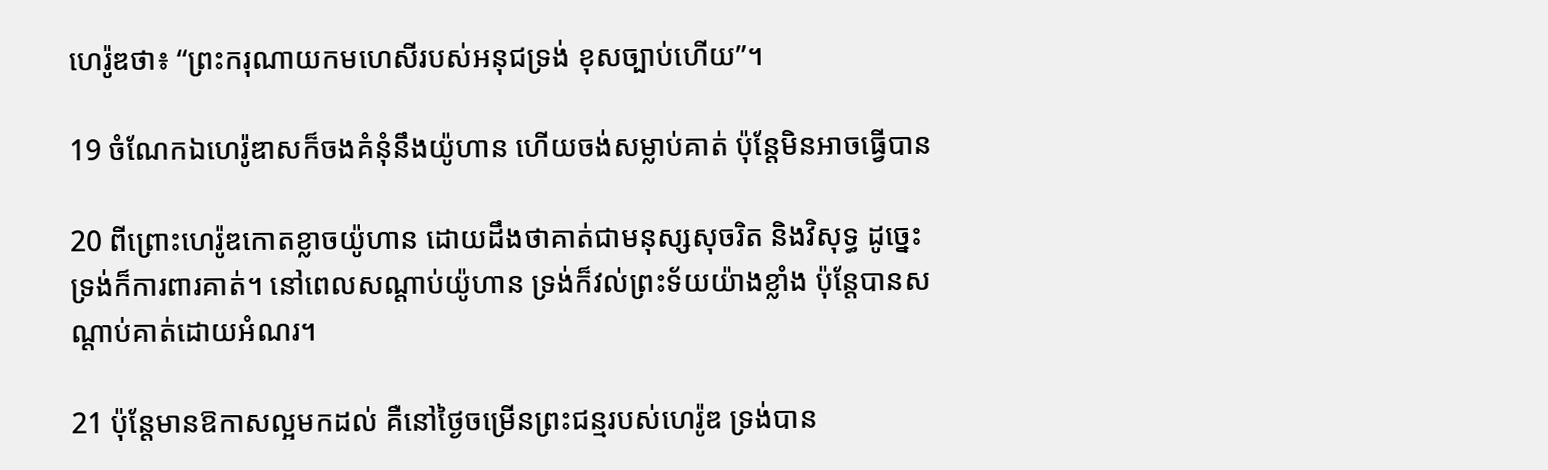ហេរ៉ូឌថា៖ “ព្រះករុណាយកមហេសីរបស់អនុជទ្រង់ ខុសច្បាប់ហើយ”។

19 ចំណែកឯហេរ៉ូឌាសក៏ចងគំនុំនឹងយ៉ូហាន ហើយចង់សម្លាប់គាត់ ប៉ុន្តែមិនអាចធ្វើបាន

20 ពីព្រោះហេរ៉ូឌកោតខ្លាចយ៉ូហាន ដោយដឹងថាគាត់ជាមនុស្សសុចរិត និងវិសុទ្ធ ដូច្នេះទ្រង់ក៏ការពារគាត់។ នៅពេលសណ្ដាប់យ៉ូហាន ទ្រង់ក៏វល់ព្រះទ័យយ៉ាងខ្លាំង ប៉ុន្តែបានសណ្ដាប់គាត់ដោយអំណរ។

21 ប៉ុន្តែមានឱកាសល្អមកដល់ គឺនៅថ្ងៃចម្រើនព្រះជន្មរបស់ហេរ៉ូឌ ទ្រង់បាន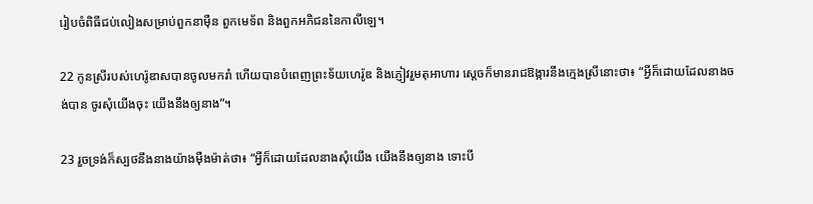រៀបចំពិធីជប់លៀងសម្រាប់ពួកនាម៉ឺន ពួកមេទ័ព និងពួកអភិជននៃកាលីឡេ។

22 កូនស្រីរបស់ហេរ៉ូឌាសបានចូលមករាំ ហើយបានបំពេញព្រះទ័យហេរ៉ូឌ និងភ្ញៀវរួមតុអាហារ ស្ដេចក៏មានរាជឱង្ការនឹងក្មេងស្រីនោះថា៖ “អ្វីក៏ដោយដែលនាងចង់បាន ចូរសុំយើងចុះ យើងនឹងឲ្យនាង”។

23 រួចទ្រង់ក៏ស្បថនឹងនាងយ៉ាងម៉ឺងម៉ាត់ថា៖ “អ្វីក៏ដោយដែលនាងសុំយើង យើងនឹងឲ្យនាង ទោះបី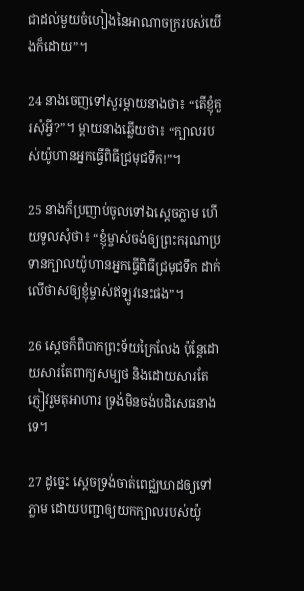ជាដល់មួយចំហៀងនៃអាណាចក្ររបស់យើងក៏ដោយ”។

24 នាងចេញទៅសួរម្ដាយនាងថា៖ “តើខ្ញុំគួរសុំអ្វី?”។ ម្ដាយនាងឆ្លើយថា៖ “ក្បាលរបស់យ៉ូហានអ្នកធ្វើពិធីជ្រមុជទឹក!”។

25 នាងក៏ប្រញាប់ចូលទៅឯស្ដេចភ្លាម ហើយទូលសុំថា៖ “ខ្ញុំម្ចាស់ចង់ឲ្យព្រះករុណាប្រទានក្បាលយ៉ូហានអ្នកធ្វើពិធីជ្រមុជទឹក ដាក់លើថាសឲ្យខ្ញុំម្ចាស់ឥឡូវនេះផង”។

26 ស្ដេចក៏ពិបាកព្រះទ័យក្រៃលែង ប៉ុន្តែដោយសារតែពាក្យសម្បថ និងដោយសារតែភ្ញៀវរួមតុអាហារ ទ្រង់មិនចង់បដិសេធនាងទេ។

27 ដូច្នេះ ស្ដេចទ្រង់ចាត់ពេជ្ឈឃាដឲ្យទៅភ្លាម ដោយបញ្ជាឲ្យយកក្បាលរបស់យ៉ូ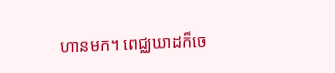ហានមក។ ពេជ្ឈឃាដក៏ចេ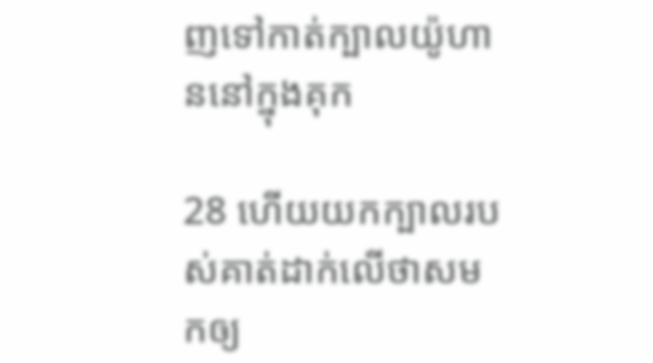ញទៅកាត់ក្បាលយ៉ូហាននៅក្នុងគុក

28 ហើយយកក្បាលរបស់គាត់ដាក់លើថាសមកឲ្យ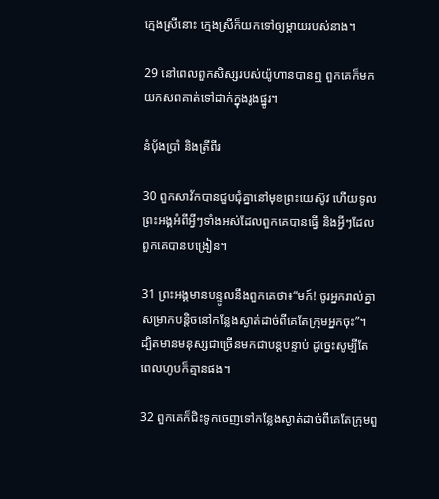ក្មេងស្រីនោះ ក្មេងស្រីក៏យកទៅឲ្យម្ដាយរបស់នាង។

29 នៅពេលពួកសិស្សរបស់យ៉ូហានបានឮ ពួកគេក៏មកយកសពគាត់ទៅដាក់ក្នុងរូងផ្នូរ។

នំប៉័ងប្រាំ និងត្រីពីរ

30 ពួកសាវ័កបានជួបជុំគ្នានៅមុខព្រះយេស៊ូវ ហើយទូលព្រះអង្គអំពីអ្វីៗទាំងអស់ដែលពួកគេបានធ្វើ និងអ្វីៗដែលពួកគេបានបង្រៀន។

31 ព្រះអង្គមានបន្ទូលនឹងពួកគេថា៖“មក៍! ចូរអ្នករាល់គ្នាសម្រាកបន្តិចនៅកន្លែងស្ងាត់ដាច់ពីគេតែក្រុមអ្នកចុះ”។ ដ្បិតមានមនុស្សជាច្រើនមកជាបន្តបន្ទាប់ ដូច្នេះសូម្បីតែពេលហូបក៏គ្មានផង។

32 ពួកគេក៏ជិះទូកចេញទៅកន្លែងស្ងាត់ដាច់ពីគេតែក្រុមពួ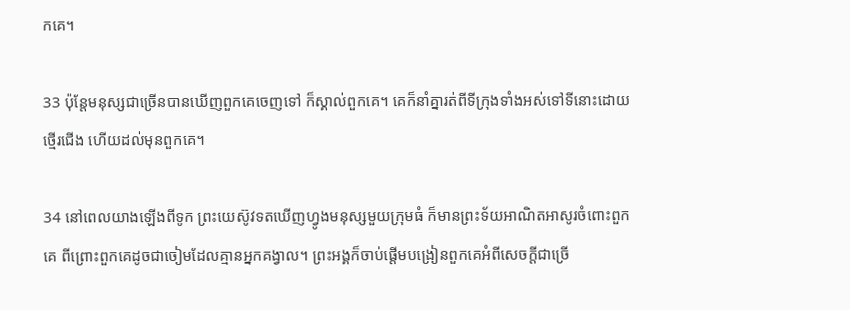កគេ។

33 ប៉ុន្តែមនុស្សជាច្រើនបានឃើញពួកគេចេញទៅ ក៏ស្គាល់ពួកគេ។ គេក៏នាំគ្នារត់ពីទីក្រុងទាំងអស់ទៅទីនោះដោយថ្មើរជើង ហើយដល់មុនពួកគេ។

34 នៅពេលយាងឡើងពីទូក ព្រះយេស៊ូវទតឃើញហ្វូងមនុស្សមួយក្រុមធំ ក៏មានព្រះទ័យអាណិតអាសូរចំពោះពួកគេ ពីព្រោះពួកគេដូចជាចៀមដែលគ្មានអ្នកគង្វាល។ ព្រះអង្គក៏ចាប់ផ្ដើមបង្រៀនពួកគេអំពីសេចក្ដីជាច្រើ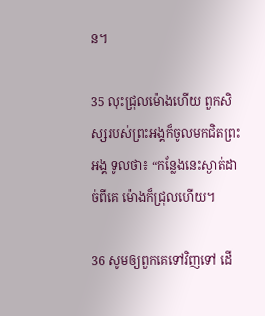ន។

35 លុះជ្រុលម៉ោងហើយ ពួកសិស្សរបស់ព្រះអង្គក៏ចូល‍មកជិតព្រះអង្គ ទូលថា៖ “កន្លែងនេះស្ងាត់ដាច់ពីគេ ម៉ោងក៏ជ្រុលហើយ។

36 សូមឲ្យពួកគេទៅវិញទៅ ដើ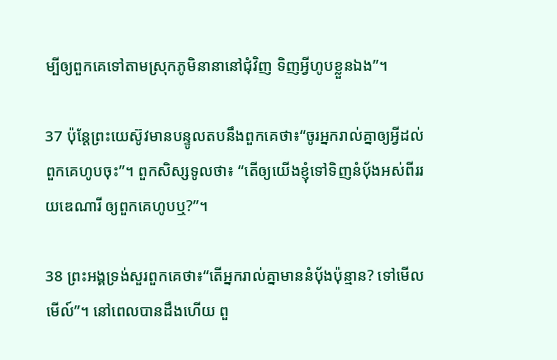ម្បីឲ្យពួកគេទៅតាមស្រុកភូមិនានានៅជុំវិញ ទិញអ្វីហូបខ្លួនឯង”។

37 ប៉ុន្តែព្រះយេស៊ូវមានបន្ទូលតបនឹងពួកគេថា៖“ចូរអ្នករាល់គ្នាឲ្យអ្វីដល់ពួកគេហូបចុះ”។ ពួកសិស្សទូលថា៖ “តើឲ្យយើងខ្ញុំទៅទិញនំប៉័ងអស់ពីររយឌេណារី ឲ្យពួកគេហូបឬ?”។

38 ព្រះអង្គទ្រង់សួរពួកគេថា៖“តើអ្នករាល់គ្នាមាននំប៉័ងប៉ុន្មាន? ទៅមើលមើល៍”។ នៅពេលបានដឹងហើយ ពួ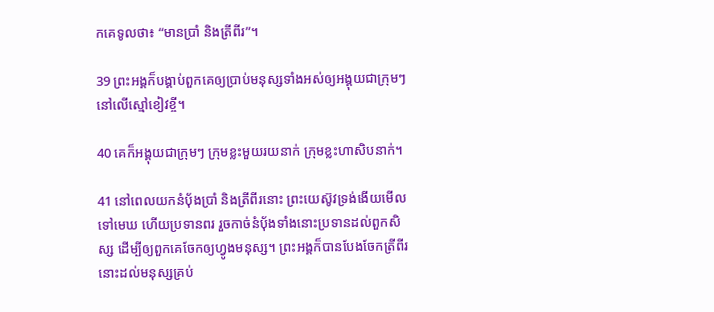កគេទូលថា៖ “មានប្រាំ និងត្រីពីរ”។

39 ព្រះអង្គក៏បង្គាប់ពួកគេឲ្យប្រាប់មនុស្សទាំងអស់ឲ្យអង្គុយជាក្រុមៗនៅលើស្មៅខៀវខ្ចី។

40 គេក៏អង្គុយជាក្រុមៗ ក្រុមខ្លះមួយរយនាក់ ក្រុមខ្លះហាសិបនាក់។

41 នៅពេលយកនំប៉័ងប្រាំ និងត្រីពីរនោះ ព្រះយេស៊ូវទ្រង់ងើយមើលទៅមេឃ ហើយប្រទានពរ រួចកាច់នំប៉័ងទាំងនោះប្រទានដល់ពួកសិស្ស ដើម្បីឲ្យពួកគេចែកឲ្យហ្វូងមនុស្ស។ ព្រះអង្គក៏បានបែងចែកត្រីពីរនោះដល់មនុស្សគ្រប់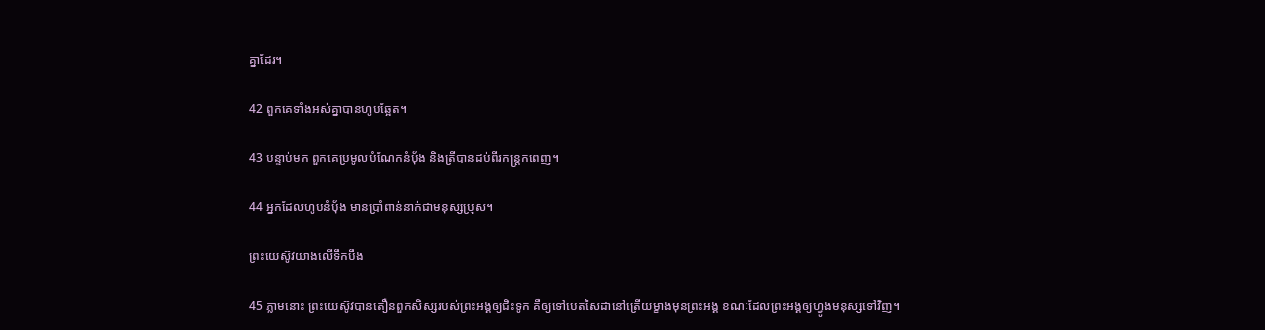គ្នាដែរ។

42 ពួកគេទាំងអស់គ្នាបានហូបឆ្អែត។

43 បន្ទាប់មក ពួកគេប្រមូលបំណែកនំប៉័ង និងត្រីបានដប់ពីរកន្ត្រកពេញ។

44 អ្នកដែលហូបនំប៉័ង មានប្រាំពាន់នាក់ជាមនុស្សប្រុស។

ព្រះយេស៊ូវយាងលើទឹកបឹង

45 ភ្លាមនោះ ព្រះយេស៊ូវបានតឿនពួកសិស្សរបស់ព្រះអង្គឲ្យជិះទូក គឺឲ្យទៅបេតសៃដានៅត្រើយម្ខាងមុនព្រះអង្គ ខណៈដែលព្រះអង្គឲ្យហ្វូងមនុស្សទៅវិញ។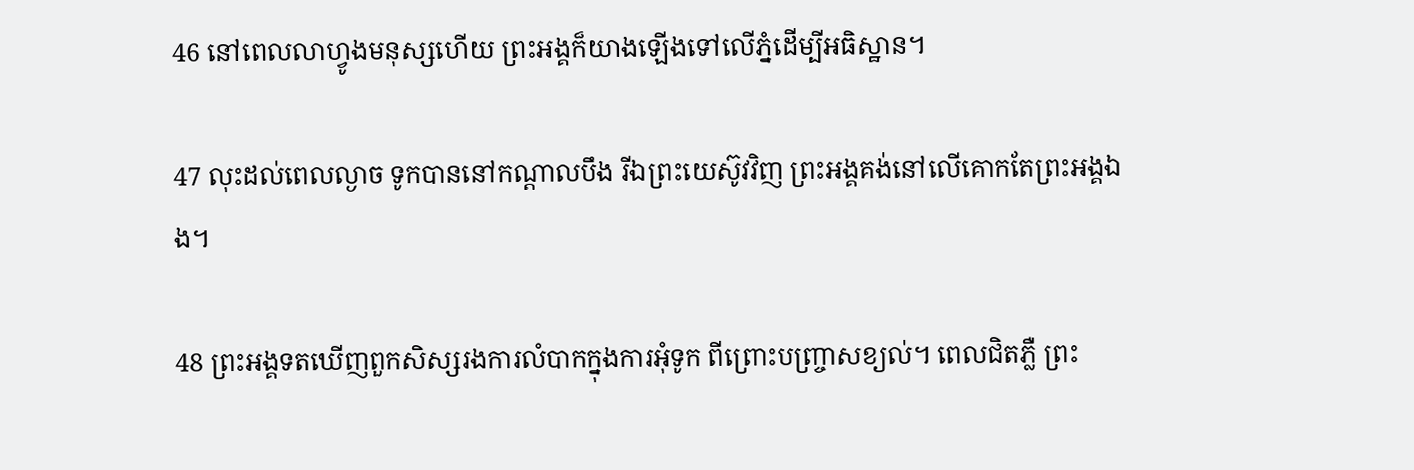46 នៅពេលលាហ្វូងមនុស្សហើយ ព្រះអង្គក៏យាងឡើងទៅលើភ្នំដើម្បីអធិស្ឋាន។

47 លុះដល់ពេលល្ងាច ទូកបាននៅកណ្ដាលបឹង រីឯព្រះយេស៊ូវវិញ ព្រះអង្គគង់នៅលើគោកតែព្រះអង្គឯង។

48 ព្រះអង្គទតឃើញពួកសិស្សរងការលំបាកក្នុងការអុំទូក ពីព្រោះបញ្ច្រាសខ្យល់។ ពេលជិតភ្លឺ ព្រះ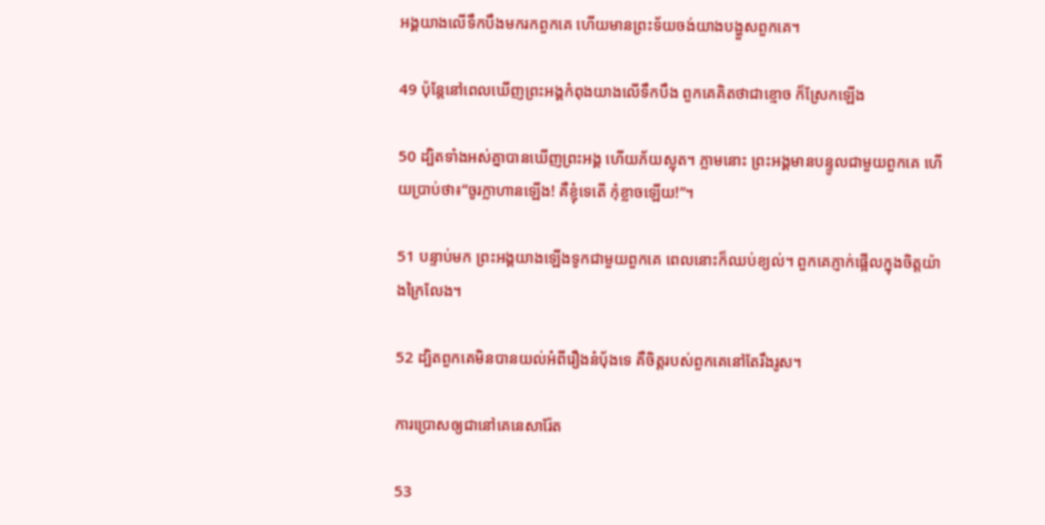អង្គយាងលើទឹកបឹងមករកពួកគេ ហើយមានព្រះទ័យចង់យាងបង្ហួសពួកគេ។

49 ប៉ុន្តែនៅពេលឃើញព្រះអង្គកំពុងយាងលើទឹកបឹង ពួកគេគិតថាជាខ្មោច ក៏ស្រែកឡើង

50 ដ្បិតទាំងអស់គ្នាបានឃើញព្រះអង្គ ហើយភ័យស្លុត។ ភ្លាមនោះ ព្រះអង្គមានបន្ទូលជាមួយពួកគេ ហើយប្រាប់ថា៖“ចូរក្លាហានឡើង! គឺខ្ញុំទេតើ កុំខ្លាចឡើយ!”។

51 បន្ទាប់មក ព្រះអង្គយាងឡើងទូកជាមួយពួកគេ ពេលនោះក៏ឈប់ខ្យល់។ ពួកគេភ្ញាក់ផ្អើលក្នុងចិត្តយ៉ាងក្រៃលែង។

52 ដ្បិតពួកគេមិនបានយល់អំពីរឿងនំប៉័ងទេ គឺចិត្តរបស់ពួកគេនៅតែរឹងរូស។

ការប្រោសឲ្យជានៅគេនេសារ៉ែត

53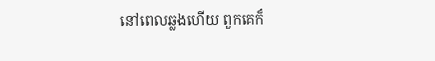នៅពេលឆ្លងហើយ ពួកគេក៏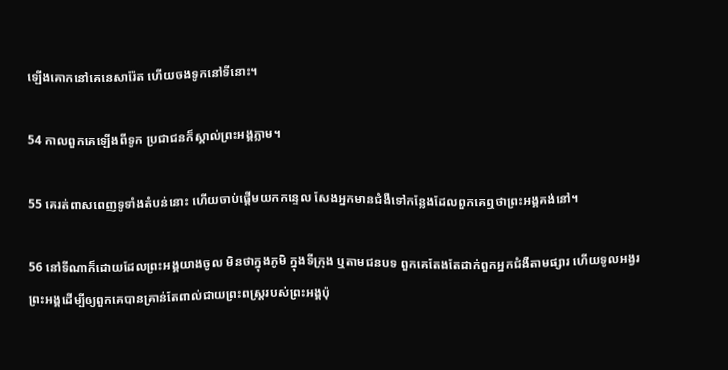ឡើងគោកនៅគេនេសារ៉ែត ហើយចងទូកនៅទីនោះ។

54 កាលពួកគេឡើងពីទូក ប្រជាជនក៏ស្គាល់ព្រះអង្គភ្លាម។

55 គេរត់ពាសពេញទូទាំងតំបន់នោះ ហើយចាប់ផ្ដើមយកកន្ទេល សែងអ្នកមានជំងឺទៅកន្លែងដែលពួកគេឮថាព្រះអង្គគង់នៅ។

56 នៅទីណាក៏ដោយដែលព្រះអង្គយាងចូល មិនថាក្នុងភូមិ ក្នុងទីក្រុង ឬតាមជនបទ ពួកគេតែងតែដាក់ពួកអ្នកជំងឺតាមផ្សារ ហើយទូលអង្វរព្រះអង្គដើម្បីឲ្យពួកគេបានគ្រាន់តែពាល់ជាយព្រះពស្ត្ររបស់ព្រះអង្គប៉ុ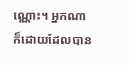ណ្ណោះ។ អ្នកណាក៏ដោយដែលបាន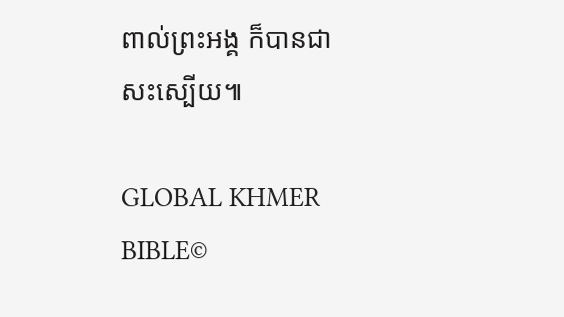ពាល់ព្រះអង្គ ក៏បានជាសះស្បើយ៕

GLOBAL KHMER BIBLE©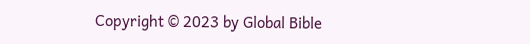Copyright © 2023 by Global Bible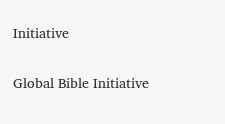Initiative

Global Bible Initiative